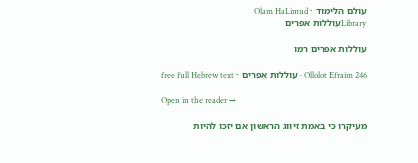עולם הלימוד · Olam HaLimud
Libraryעוללות אפרים

עוללות אפרים רמו

Ollolot Efraim 246 · עוללות אפרים · free full Hebrew text

Open in the reader →

מעיקרו כי באמת זיווג הראשון אם יזכו להיות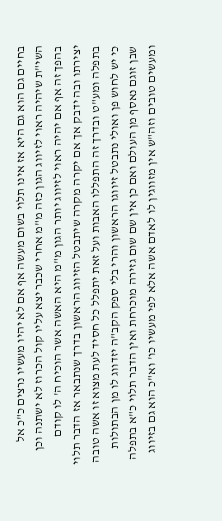בחיים גם הוא גם היא אז אינו תלוי בשום מעשה אף אם לא יהיו מעשיו נרצים כ"כ אל השי"ת שיהיה ראוי לזיווג הגון כזה מ"מ אחרי שכבר יצא עליו קול הכרוז לא ישתנה וכן בהפך זה אף אם יהיה ראוי לזיווג יותר הגון מ"מ היא האשה אשר הוכיח ה' לו קודם יצירתו ובה ידבק אך אם יקרה מקרה שיתבטל הזיווג הראשון בדרך שנתבאר אז הדבר תלוי בתפלה ומע"ט ובדרך זה התפללו האבות ועל זאת יתפלל כל חסיד לעת מצוא זו אשה טובה כי יש לחוש פן ואולי נתבטל זיווגו הראשון והרי בלי ספק הקב"ה יזדווג לו מן הבתולות שבן זוגם נאסף מן העולם ואם כן אין שם שום גזירה מוכרחת ואין הדבר תלוי כ"א בתפלה ומעשים טובים וזה"ש אין מזווגין לו לאדם אשה אלא לפי מעשיו כו' וא"כ הוא גם בזיווג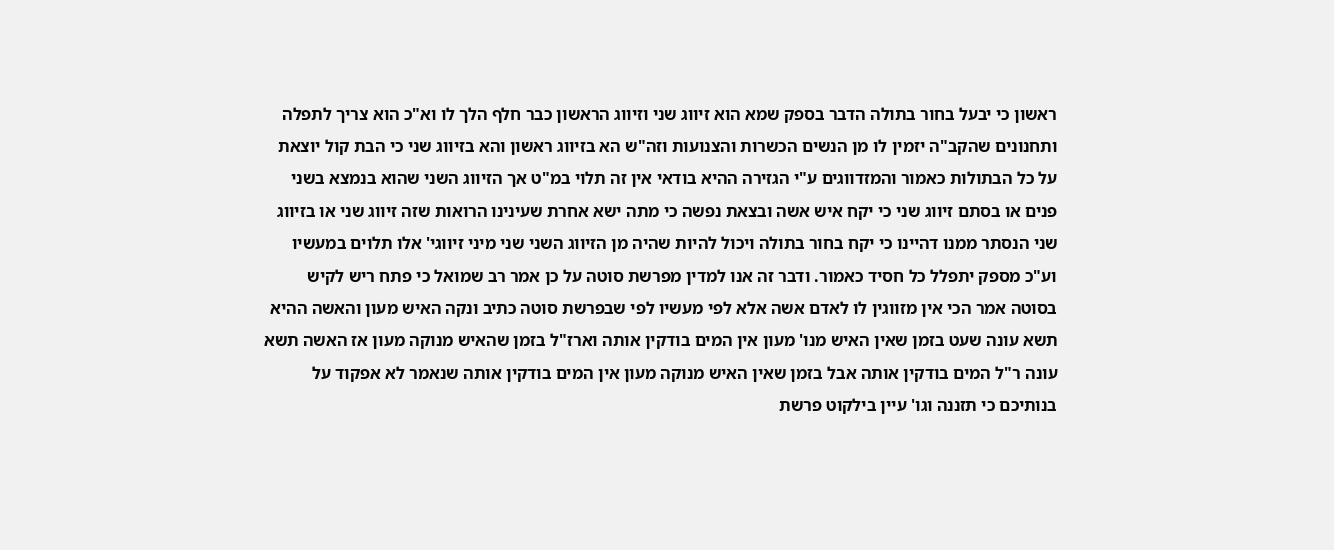ראשון כי יבעל בחור בתולה הדבר בספק שמא הוא זיווג שני וזיווג הראשון כבר חלף הלך לו וא"כ הוא צריך לתפלה ותחנונים שהקב"ה יזמין לו מן הנשים הכשרות והצנועות וזה"ש הא בזיווג ראשון והא בזיווג שני כי הבת קול יוצאת על כל הבתולות כאמור והמזדווגים ע"י הגזירה ההיא בודאי אין זה תלוי במ"ט אך הזיווג השני שהוא בנמצא בשני פנים או בסתם זיווג שני כי יקח איש אשה ובצאת נפשה כי מתה ישא אחרת שעינינו הרואות שזה זיווג שני או בזיווג שני הנסתר ממנו דהיינו כי יקח בחור בתולה ויכול להיות שהיה מן הזיווג השני שני מיני זיווגי' אלו תלוים במעשיו וע"כ מספק יתפלל כל חסיד כאמור. ודבר זה אנו למדין מפרשת סוטה על כן אמר רב שמואל כי פתח ריש לקיש בסוטה אמר הכי אין מזווגין לו לאדם אשה אלא לפי מעשיו לפי שבפרשת סוטה כתיב ונקה האיש מעון והאשה ההיא תשא עונה שעט בזמן שאין האיש מנו' מעון אין המים בודקין אותה וארז"ל בזמן שהאיש מנוקה מעון אז האשה תשא עונה ר"ל המים בודקין אותה אבל בזמן שאין האיש מנוקה מעון אין המים בודקין אותה שנאמר לא אפקוד על בנותיכם כי תזננה וגו' עיין בילקוט פרשת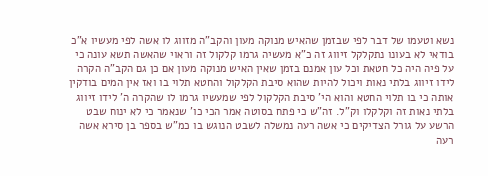נשא וטעמו של דבר לפי שבזמן שהאיש מנוקה מעון והקב"ה מזווג לו אשה לפי מעשיו א"כ בודאי לא בעונו נתקלקל זיווג זה כ"א מעשיה גרמו קלקול זה וראוי שהאשה תשא עונה כי על פיה היה כל חטאת וכל עון אמנם בזמן שאין האיש מנוקה מעון אם כן גם הקב"ה הקרה לידו זיווג בלתי נאות ויכול להיות שהוא סיבת הקלקול והחטא תלוי בו ואז אין המים בודקין אותה כי בו תלוי החטא והוא הי' סיבת הקלקול לפי שמעשיו גרמו לו שהקרה ה' לידו זיווג בלתי נאות זה וקלקלו וק"ל. זה"ש כי פתח בסוטה אמר הכי כו' שנאמר כי לא ינוח שבט הרשע על גורל הצדיקים כי אשה רעה נמשלה לשבט הנוגש בו כמ"ש בספר בן סירא אשה רעה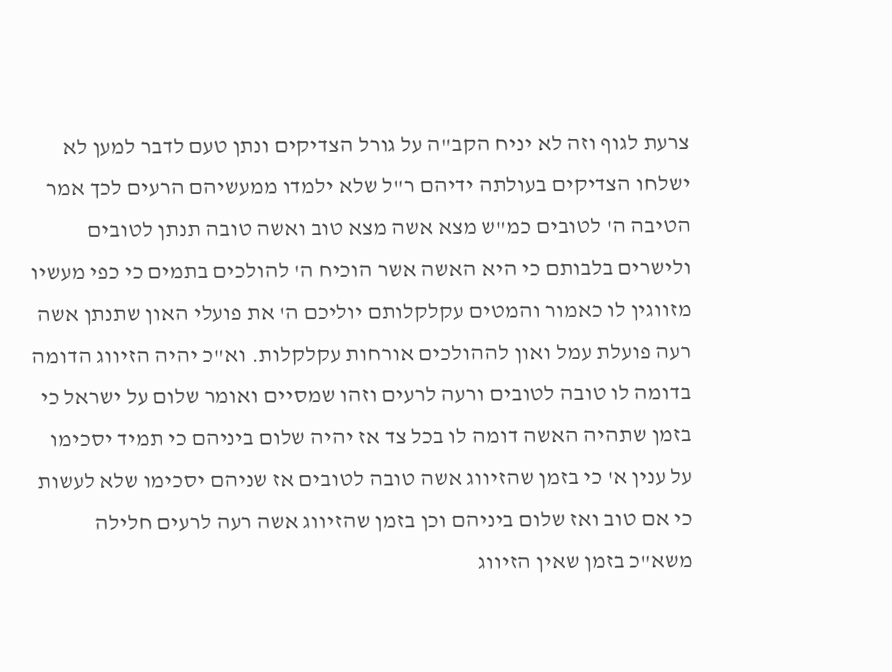צרעת לגוף וזה לא יניח הקב"ה על גורל הצדיקים ונתן טעם לדבר למען לא ישלחו הצדיקים בעולתה ידיהם ר"ל שלא ילמדו ממעשיהם הרעים לכך אמר הטיבה ה' לטובים כמ"ש מצא אשה מצא טוב ואשה טובה תנתן לטובים ולישרים בלבותם כי היא האשה אשר הוכיח ה' להולכים בתמים כי כפי מעשיו מזווגין לו כאמור והמטים עקלקלותם יוליכם ה' את פועלי האון שתנתן אשה רעה פועלת עמל ואון לההולכים אורחות עקלקלות. וא"כ יהיה הזיווג הדומה בדומה לו טובה לטובים ורעה לרעים וזהו שמסיים ואומר שלום על ישראל כי בזמן שתהיה האשה דומה לו בכל צד אז יהיה שלום ביניהם כי תמיד יסכימו על ענין א' כי בזמן שהזיווג אשה טובה לטובים אז שניהם יסכימו שלא לעשות כי אם טוב ואז שלום ביניהם וכן בזמן שהזיווג אשה רעה לרעים חלילה משא"כ בזמן שאין הזיווג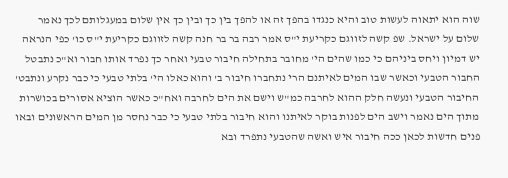שוה הוא יתאוה לעשות טוב והיא כנגדו בהפך זה או להפך בין כך ובין כך אין שלום במעגלותם לכך נאמר שלום על ישראל. שפ קשה לזווגם כקריעת י"ס אמר רבה בר בר חנה קשה לזווגם כקריעת י"ס כו' כפי הנראה יש דמיון ויחס ביניהם כי כמו שהים הי' מחובר בתחילה חיבור טבעי ואחר כך נפרד אותו חבור וא"כ נתבטל החבור הטבעי וכאשר שבו המים לאיתנם הרי נתחברו חיבור ב' והוא כאלו הי' בלתי טבעי כי כבר נקרע ונתבט' החיבור הטבעי ונעשה חלק ההוא לחרבה כמ"ש וישם את הים לחרבה ואח"כ כאשר הוציא אסורים בכושרות מתוך הים נאמר וישב הים לפנות בוקר לאיתנו והוא חיבור בלתי טבעי כי כבר נחסר מן המים הראשונים ובאו פנים חדשות לכאן ככה חיבור איש ואשה שהטבעי נתפרד ובא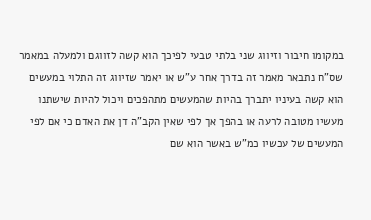במקומו חיבור וזיווג שני בלתי טבעי לפיכך הוא קשה לזווגם ולמעלה במאמר שס"ח נתבאר מאמר זה בדרך אחר ע"ש או יאמר שזיווג זה התלוי במעשים הוא קשה בעיניו יתברך בהיות שהמעשים מתהפכים ויכול להיות שישתנו מעשיו מטובה לרעה או בהפך אך לפי שאין הקב"ה דן את האדם כי אם לפי המעשים של עכשיו כמ"ש באשר הוא שם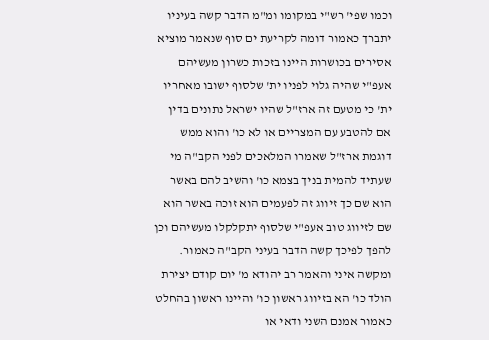וכמו שפי' רש"י במקומו ומ"מ הדבר קשה בעיניו יתברך כאמור דומה לקריעת ים סוף שנאמר מוציא אסירים בכושרות היינו בזכות כשרון מעשיהם אעפ"י שהיה גלוי לפניו ית' שלסוף ישובו מאחריו ית' כי מטעם זה ארז"ל שהיו ישראל נתונים בדין אם להטבע עם המצריים או לא כו' והוא ממש דוגמת ארז"ל שאמרו המלאכים לפני הקב"ה מי שעתיד להמית בניך בצמא כו' והשיב להם באשר הוא שם כך זיווג זה לפעמים הוא זוכה באשר הוא שם לזיווג טוב אעפ"י שלסוף יתקלקלו מעשיהם וכן להפך לפיכך קשה הדבר בעיני הקב"ה כאמור. ומקשה איני והאמר רב יהודא מ' יום קודם יצירת הולד כו' הא בזיווג ראשון כו' והיינו ראשון בהחלט כאמור אמנם השני ודאי או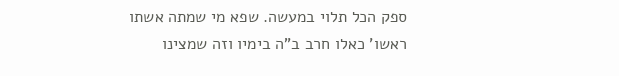ספק הכל תלוי במעשה. שפא מי שמתה אשתו ראשו' כאלו חרב ב"ה בימיו וזה שמצינו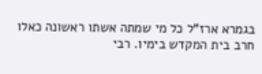בגמרא ארז"ל כל מי שמתה אשתו ראשונה כאלו חרב בית המקדש בימיו. רבי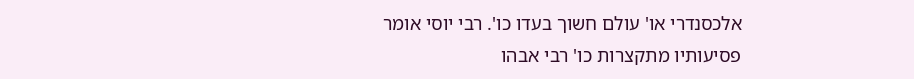אלכסנדרי או' עולם חשוך בעדו כו'. רבי יוסי אומר פסיעותיו מתקצרות כו' רבי אבהו